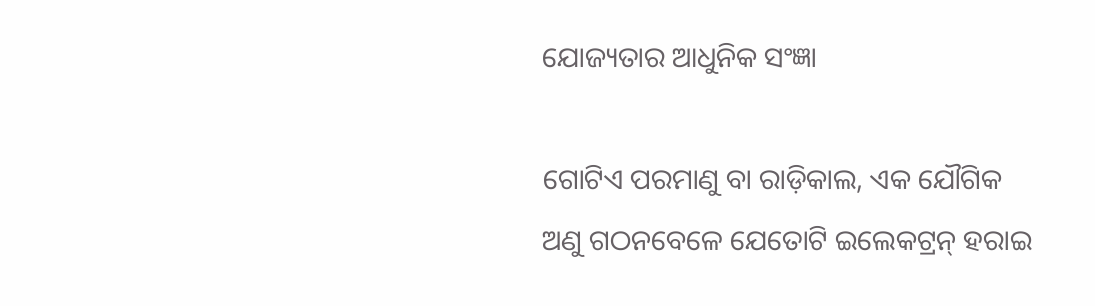ଯୋଜ୍ୟତାର ଆଧୁନିକ ସଂଜ୍ଞା

ଗୋଟିଏ ପରମାଣୁ ବା ରାଡ଼ିକାଲ, ଏକ ଯୌଗିକ ଅଣୁ ଗଠନବେଳେ ଯେତୋଟି ଇଲେକଟ୍ରନ୍ ହରାଇ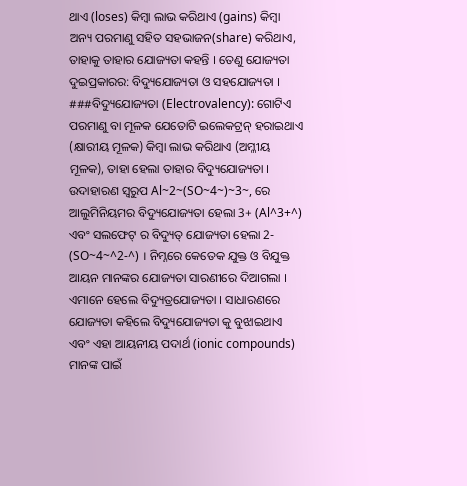ଥାଏ (loses) କିମ୍ବା ଲାଭ କରିଥାଏ (gains) କିମ୍ବା ଅନ୍ୟ ପରମାଣୁ ସହିତ ସହଭାଜନ(share) କରିଥାଏ, ତାହାକୁ ତାହାର ଯୋଜ୍ୟତା କହନ୍ତି । ତେଣୁ ଯୋଜ୍ୟତା ଦୁଇପ୍ରକାରର: ବିଦ୍ୟୁଯୋଜ୍ୟତା ଓ ସହଯୋଜ୍ୟତା । ###ବିଦ୍ୟୁଯୋଜ୍ୟତା (Electrovalency): ଗୋଟିଏ ପରମାଣୁ ବା ମୂଳକ ଯେତୋଟି ଇଲେକଟ୍ରନ୍ ହରାଇଥାଏ (କ୍ଷାରୀୟ ମୂଳକ) କିମ୍ବା ଲାଭ କରିଥାଏ (ଅମ୍ଳୀୟ ମୂଳକ), ତାହା ହେଲା ତାହାର ବିଦ୍ୟୁଯୋଜ୍ୟତା । ଉଦାହାରଣ ସ୍ୱରୁପ Al~2~(SO~4~)~3~, ରେ ଆଲୁମିନିୟମର ବିଦ୍ୟୁଯୋଜ୍ୟତା ହେଲା 3+ (Al^3+^) ଏବଂ ସଲଫେଟ୍ ର ବିଦ୍ୟୁତ୍ ଯୋଜ୍ୟତା ହେଲା 2- (SO~4~^2-^) । ନିମ୍ନରେ କେତେକ ଯୁକ୍ତ ଓ ବିଯୁକ୍ତ ଆୟନ ମାନଙ୍କର ଯୋଜ୍ୟତା ସାରଣୀରେ ଦିଆଗଲା । ଏମାନେ ହେଲେ ବିଦ୍ୟୁତ୍ରଯୋଜ୍ୟତା । ସାଧାରଣରେ ଯୋଜ୍ୟତା କହିଲେ ବିଦ୍ୟୁଯୋଜ୍ୟତା କୁ ବୁଝାଇଥାଏ ଏବଂ ଏହା ଆୟନୀୟ ପଦାର୍ଥ (ionic compounds) ମାନଙ୍କ ପାଇଁ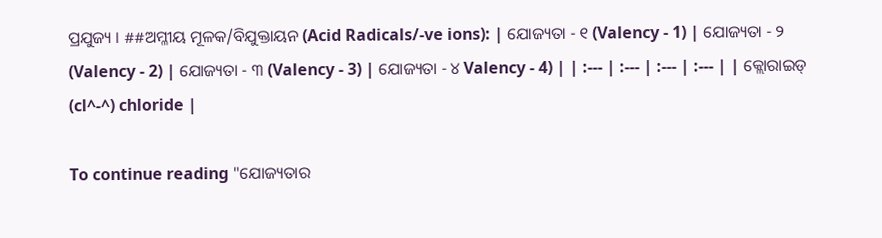ପ୍ରଯୁଜ୍ୟ । ##ଅମ୍ଳୀୟ ମୂଳକ/ବିଯୁକ୍ତାୟନ (Acid Radicals/-ve ions): | ଯୋଜ୍ୟତା - ୧ (Valency - 1) | ଯୋଜ୍ୟତା - ୨ (Valency - 2) | ଯୋଜ୍ୟତା - ୩ (Valency - 3) | ଯୋଜ୍ୟତା - ୪ Valency - 4) | | :--- | :--- | :--- | :--- | | କ୍ଲୋରାଇଡ୍ (cl^-^) chloride |

To continue reading "ଯୋଜ୍ୟତାର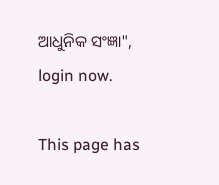ଆଧୁନିକ ସଂଜ୍ଞା", login now.

This page has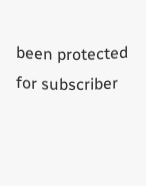been protected for subscriber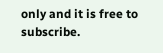only and it is free to subscribe.